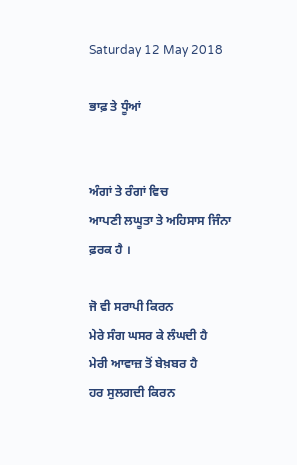Saturday 12 May 2018

ਭਾਫ਼ ਤੇ ਧੂੰਆਂ


ਅੰਗਾਂ ਤੇ ਰੰਗਾਂ ਵਿਚ
ਆਪਣੀ ਲਘੂਤਾ ਤੇ ਅਹਿਸਾਸ ਜਿੰਨਾ ਫ਼ਰਕ ਹੈ ।

ਜੋ ਵੀ ਸਰਾਪੀ ਕਿਰਨ
ਮੇਰੇ ਸੰਗ ਘਸਰ ਕੇ ਲੰਘਦੀ ਹੈ
ਮੇਰੀ ਆਵਾਜ਼ ਤੋਂ ਬੇਖ਼ਬਰ ਹੈ
ਹਰ ਸੁਲਗਦੀ ਕਿਰਨ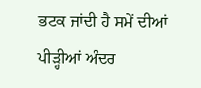ਭਟਕ ਜਾਂਦੀ ਹੈ ਸਮੇਂ ਦੀਆਂ ਪੀੜ੍ਹੀਆਂ ਅੰਦਰ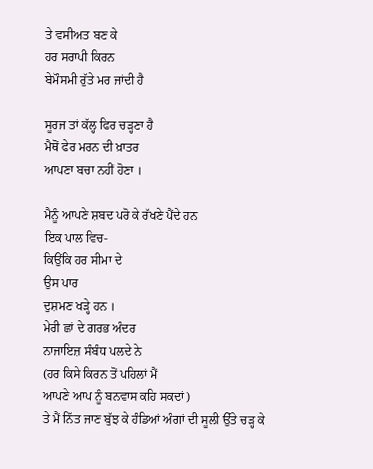ਤੇ ਵਸੀਅਤ ਬਣ ਕੇ
ਹਰ ਸਰਾਪੀ ਕਿਰਨ
ਬੇਮੌਸਮੀ ਰੁੱਤੇ ਮਰ ਜਾਂਦੀ ਹੈ

ਸੂਰਜ ਤਾਂ ਕੱਲ੍ਹ ਫਿਰ ਚੜ੍ਹਣਾ ਹੈ
ਮੈਥੋਂ ਫੇਰ ਮਰਨ ਦੀ ਖ਼ਾਤਰ
ਆਪਣਾ ਬਚਾ ਨਹੀਂ ਹੋਣਾ ।

ਮੈਨੂੰ ਆਪਣੇ ਸ਼ਬਦ ਪਰੋ ਕੇ ਰੱਖਣੇ ਪੈਂਦੇ ਹਨ
ਇਕ ਪਾਲ ਵਿਚ-
ਕਿਉਂਕਿ ਹਰ ਸੀਮਾ ਦੇ
ਉਸ ਪਾਰ
ਦੁਸ਼ਮਣ ਖੜ੍ਹੇ ਹਨ ।
ਮੇਰੀ ਛਾਂ ਦੇ ਗਰਭ ਅੰਦਰ
ਨਾਜਾਇਜ਼ ਸੰਬੰਧ ਪਲਦੇ ਨੇ
(ਹਰ ਕਿਸੇ ਕਿਰਨ ਤੋਂ ਪਹਿਲਾਂ ਮੈਂ
ਆਪਣੇ ਆਪ ਨੂੰ ਬਨਵਾਸ ਕਹਿ ਸਕਦਾਂ)
ਤੇ ਮੈਂ ਨਿੱਤ ਜਾਣ ਬੁੱਝ ਕੇ ਹੰਡਿਆਂ ਅੰਗਾਂ ਦੀ ਸੂਲੀ ਉੱਤੇ ਚੜ੍ਹ ਕੇ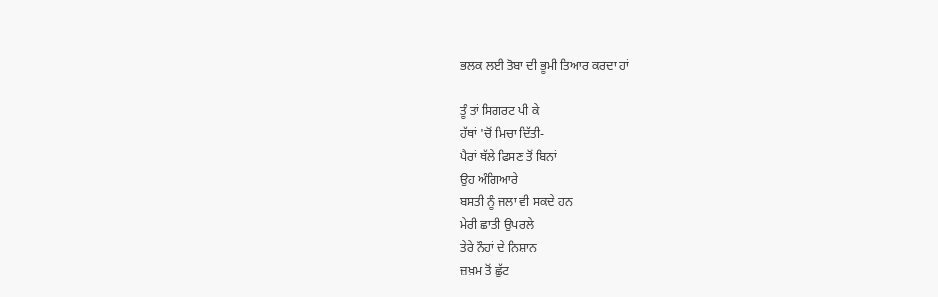ਭਲਕ ਲਈ ਤੋਬਾ ਦੀ ਭੂਮੀ ਤਿਆਰ ਕਰਦਾ ਹਾਂ

ਤੂੰ ਤਾਂ ਸਿਗਰਟ ਪੀ ਕੇ
ਹੱਥਾਂ 'ਚੋਂ ਮਿਚਾ ਦਿੱਤੀ-
ਪੈਰਾਂ ਥੱਲੇ ਫਿਸਣ ਤੋਂ ਬਿਨਾਂ
ਉਹ ਅੰਗਿਆਰੇ
ਬਸਤੀ ਨੂੰ ਜਲਾ ਵੀ ਸਕਦੇ ਹਨ
ਮੇਰੀ ਛਾਤੀ ਉਪਰਲੇ
ਤੇਰੇ ਨੌਹਾਂ ਦੇ ਨਿਸ਼ਾਨ
ਜ਼ਖ਼ਮ ਤੋਂ ਛੁੱਟ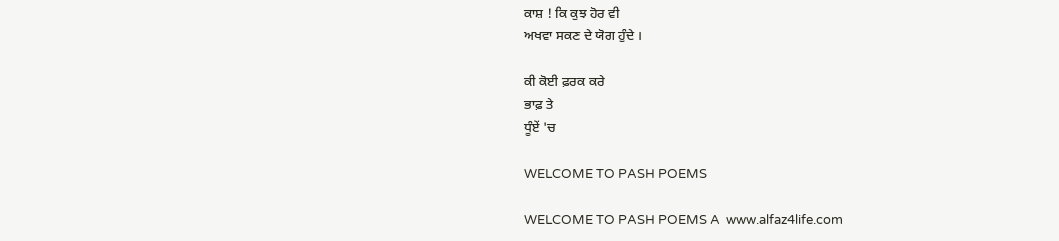ਕਾਸ਼ ! ਕਿ ਕੁਝ ਹੋਰ ਵੀ
ਅਖਵਾ ਸਕਣ ਦੇ ਯੋਗ ਹੁੰਦੇ ।

ਕੀ ਕੋਈ ਫ਼ਰਕ ਕਰੇ
ਭਾਫ਼ ਤੇ
ਧੂੰਏਂ 'ਚ

WELCOME TO PASH POEMS

WELCOME TO PASH POEMS A  www.alfaz4life.com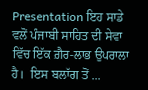Presentation ਇਹ ਸਾਡੇ ਵਲੋਂ ਪੰਜਾਬੀ ਸਾਹਿਤ ਦੀ ਸੇਵਾ ਵਿੱਚ ਇੱਕ ਗ਼ੈਰ-ਲਾਭ ਉਪਰਾਲਾ ਹੈ।  ਇਸ ਬਲਾੱਗ ਤੋਂ ...